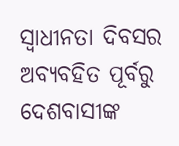ସ୍ୱାଧୀନତା ଦିବସର ଅବ୍ୟବହିତ ପୂର୍ବରୁ ଦେଶବାସୀଙ୍କ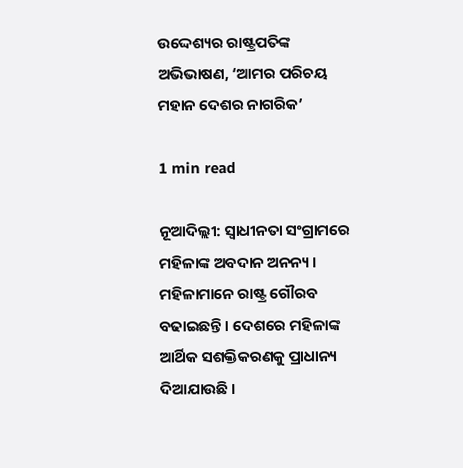ଉଦ୍ଦେଶ୍ୟର ରାଷ୍ଟ୍ରପତିଙ୍କ ଅଭିଭାଷଣ, ‘ଆମର ପରିଚୟ ମହାନ ଦେଶର ନାଗରିକ’

1 min read

ନୂଆଦିଲ୍ଲୀ: ସ୍ବାଧୀନତା ସଂଗ୍ରାମରେ ମହିଳାଙ୍କ ଅବଦାନ ଅନନ୍ୟ । ମହିଳାମାନେ ରାଷ୍ଟ୍ର ଗୌରବ ବଢାଇଛନ୍ତି । ଦେଶରେ ମହିଳାଙ୍କ ଆର୍ଥିକ ସଶକ୍ତିକରଣକୁ ପ୍ରାଧାନ୍ୟ ଦିଆଯାଉଛି ।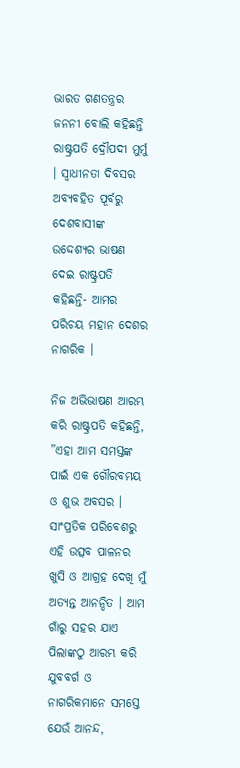ଭାରତ ଗଣତନ୍ତ୍ରର ଜନନୀ ବୋଲି କହିଛନ୍ତି ରାଷ୍ଟ୍ରପତି ଦ୍ରୌପଦୀ ମୁର୍ମୁ । ସ୍ବାଧୀନତା ଦିବସର ଅବ୍ୟବହିତ ପୂର୍ବରୁ ଦେଶବାସୀଙ୍କ ଉଦ୍ଦେଶ୍ୟର ଭାଷଣ ଦେଇ ରାଷ୍ଟ୍ରପତି କହିଛନ୍ତି- ଆମର ପରିଚୟ ମହାନ ଦେଶର ନାଗରିକ ।

ନିଜ ଅଭିଭାଷଣ ଆରମ୍ଭ କରି ରାଷ୍ଟ୍ରପତି କହିଛନ୍ତି, ”ଏହା ଆମ ସମସ୍ତଙ୍କ ପାଇଁ ଏକ ଗୌରବମୟ ଓ ଶୁଭ ଅବସର । ସାଂପ୍ରତିକ ପରିବେଶରୁ ଏହି ଉତ୍ସବ ପାଳନର ଖୁସି ଓ ଆଗ୍ରହ ଦେଖି ମୁଁ ଅତ୍ୟନ୍ତ ଆନନ୍ଦିତ । ଆମ ଗାଁରୁ ସହର ଯାଏ ପିଲାଙ୍କଠୁ ଆରମ୍ଭ କରି ଯୁବବର୍ଗ ଓ ନାଗରିକମାନେ ସମସ୍ତେ ଯେଉଁ ଆନନ୍ଦ,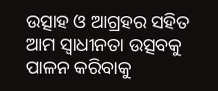ଉତ୍ସାହ ଓ ଆଗ୍ରହର ସହିତ ଆମ ସ୍ୱାଧୀନତା ଉତ୍ସବକୁ ପାଳନ କରିବାକୁ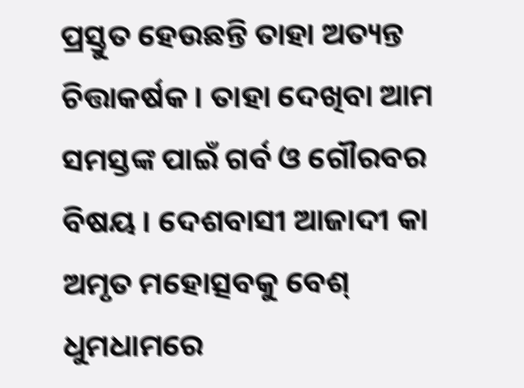ପ୍ରସ୍ତୁତ ହେଉଛନ୍ତି ତାହା ଅତ୍ୟନ୍ତ ଚିତ୍ତାକର୍ଷକ । ତାହା ଦେଖିବା ଆମ ସମସ୍ତଙ୍କ ପାଇଁ ଗର୍ବ ଓ ଗୌରବର ବିଷୟ । ଦେଶବାସୀ ଆଜାଦୀ କା ଅମୃତ ମହୋତ୍ସବକୁ ବେଶ୍ ଧୁମଧାମରେ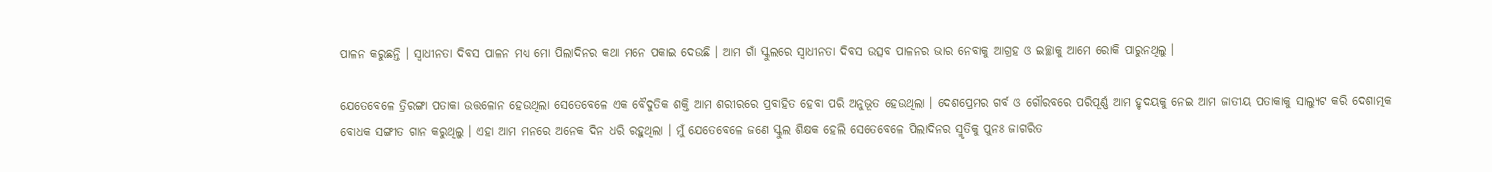ପାଳନ କରୁଛନ୍ତି । ସ୍ୱାଧୀନତା ଦିବସ ପାଳନ ମଧ୍ୟ ମୋ ପିଲାଦିନର କଥା ମନେ ପକାଇ ଦେଉଛି । ଆମ ଗାଁ ସ୍କୁଲରେ ସ୍ୱାଧୀନତା ଦିବସ ଉତ୍ସବ ପାଳନର ଭାର ନେବାକୁ ଆଗ୍ରହ ଓ ଇଚ୍ଛାକୁ ଆମେ ରୋକି ପାରୁନଥିଲୁ ।

ଯେତେବେଳେ ତ୍ରିରଙ୍ଗା ପତାକା ଉତ୍ତଳୋନ ହେଉଥିଲା ସେତେବେଳେ ଏକ ବୈଦୁତିକ ଶକ୍ତି ଆମ ଶରୀରରେ ପ୍ରବାହିତ ହେବା ପରି ଅନୁଭୂତ ହେଉଥିଲା । ଦେଶପ୍ରେମର ଗର୍ବ ଓ ଗୌରବରେ ପରିପୂର୍ଣ୍ଣ ଆମ ହୃଦୟକୁ ନେଇ ଆମ ଜାତୀୟ ପତାକାକୁ ସାଲ୍ୟୁଟ କରି ଦେଶାତ୍ମକ ବୋଧକ ସଙ୍ଗୀତ ଗାନ କରୁଥିଲୁ । ଏହା ଆମ ମନରେ ଅନେକ ଦିନ ଧରି ରହୁଥିଲା । ମୁଁ ଯେତେବେଳେ ଜଣେ ସ୍କୁଲ ଶିକ୍ଷକ ହେଲି ସେତେବେଳେ ପିଲାଦିନର ସ୍ମୃତିକୁ ପୁନଃ ଜାଗରିତ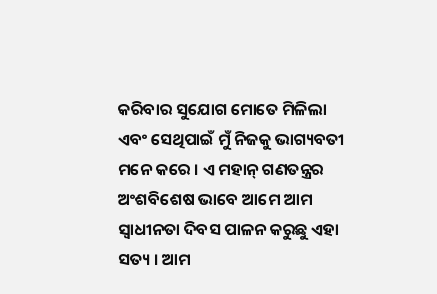କରିବାର ସୁଯୋଗ ମୋତେ ମିଳିଲା ଏବଂ ସେଥିପାଇଁ ମୁଁ ନିଜକୁ ଭାଗ୍ୟବତୀ ମନେ କରେ । ଏ ମହାନ୍ ଗଣତନ୍ତ୍ରର ଅଂଶବିଶେଷ ଭାବେ ଆମେ ଆମ ସ୍ୱାଧୀନତା ଦିବସ ପାଳନ କରୁଛୁ ଏହା ସତ୍ୟ । ଆମ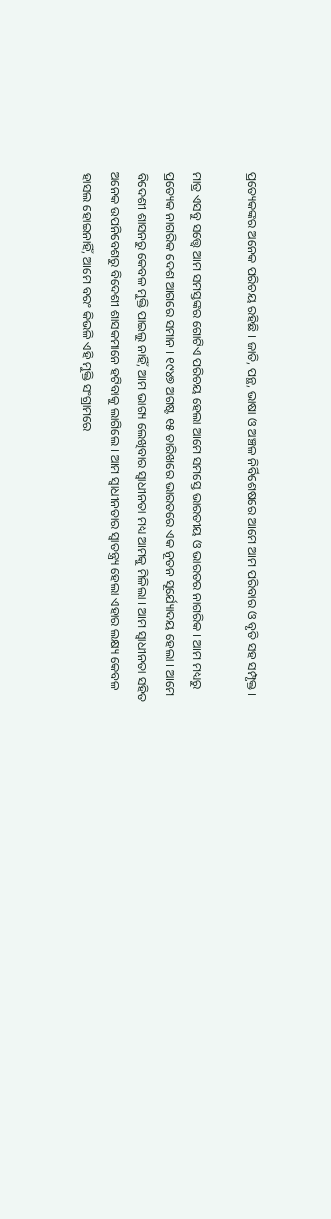ପ୍ରତ୍ୟେକଙ୍କର ଅନେକ ପରିଚୟ ରହିଛି । ଜାତି, ପନ୍ଥ, ଭାଷା ଓ ଅଞ୍ଚଳ ନିର୍ବିଶେଷରେ ଆମେ ଆମ ପରିବାର ଓ ବୃତି ସହ ସମ୍ପୃକ୍ତ ।

ମାତ୍ର ଏସବୁ ସତ୍ତ୍ୱେ ଆମ ସମସ୍ତଙ୍କର ଗୋଟିଏ ପରିଚୟ ହେଲା ଆମେ ସମସ୍ତେ ଭାରତୀୟ ଓ ଭାରତର ନାଗରିକ । ଆମ ମଧ୍ୟରୁ ପ୍ରତ୍ୟେକ ନାଗରିକ ଦେଶ ଆଗରେ ସମାନ । ୧୯୪୭ ଅଗଷ୍ଟ ୧୫ ତାରିଖରେ ଭାରତରେ ଏକ ନୂତନ ସୂର୍ଯ୍ୟୋଦୟ ହେଲା । ଆମେ ବିଦେଶୀ ଶାସନରୁ କେବଳ ମୁକ୍ତି ପାଇଲୁ ନାହିଁ, ଆମ ଭାଗ୍ୟ ଲେଖିବାର ସ୍ୱାଧୀନତା ମଧ୍ୟ ଆମକୁ ମିଳିଲା । ଆମ ସ୍ୱାଧୀନତା ସହିତ ଅନେକ ଉପନିବେଶରୁ ବିଦେଶୀ ଶାସକମାନେ ହଟିବାକୁ ଲାଗିଲେ । ଆମ ସ୍ୱାଧୀନତାର ସ୍ୱାତନ୍ତ୍ର୍ୟ ହେଲା ଏହାର ଲକ୍ଷ୍ୟ କେବଳ ହାସଲ ହୋଇନାହିଁ, ଆମେ ବରଂ କିଭଳି ଏହି ମୁକ୍ତି ସଂଗ୍ରାମରେ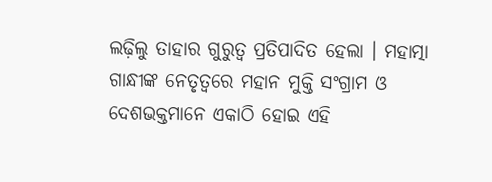ଲଢ଼ିଲୁ ତାହାର ଗୁରୁତ୍ୱ ପ୍ରତିପାଦିତ ହେଲା । ମହାତ୍ମା ଗାନ୍ଧୀଙ୍କ ନେତୃତ୍ୱରେ ମହାନ ମୁକ୍ତି ସଂଗ୍ରାମ ଓ ଦେଶଭକ୍ତମାନେ ଏକାଠି ହୋଇ ଏହି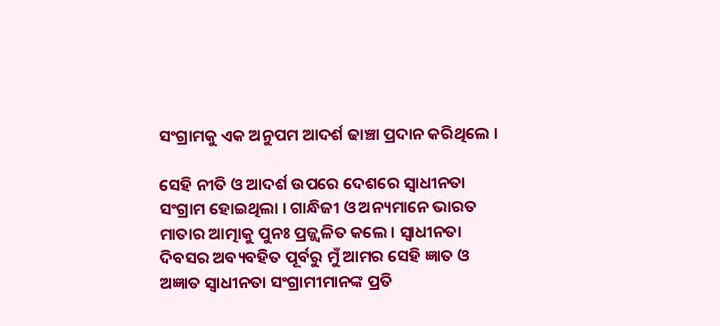ସଂଗ୍ରାମକୁ ଏକ ଅନୁପମ ଆଦର୍ଶ ଢାଞ୍ଚା ପ୍ରଦାନ କରିଥିଲେ ।

ସେହି ନୀତି ଓ ଆଦର୍ଶ ଉପରେ ଦେଶରେ ସ୍ୱାଧୀନତା ସଂଗ୍ରାମ ହୋଇଥିଲା । ଗାନ୍ଧିଜୀ ଓ ଅନ୍ୟମାନେ ଭାରତ ମାତାର ଆତ୍ମାକୁ ପୁନଃ ପ୍ରଜ୍ଜ୍ୱଳିତ କଲେ । ସ୍ୱାଧୀନତା ଦିବସର ଅବ୍ୟବହିତ ପୂର୍ବରୁ ମୁଁ ଆମର ସେହି ଜ୍ଞାତ ଓ ଅଜ୍ଞାତ ସ୍ୱାଧୀନତା ସଂଗ୍ରାମୀମାନଙ୍କ ପ୍ରତି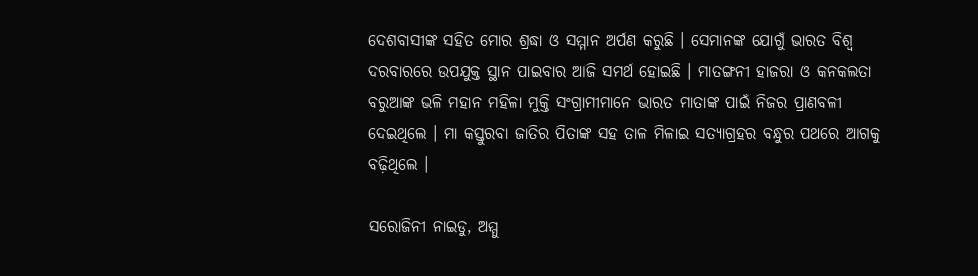ଦେଶବାସୀଙ୍କ ସହିତ ମୋର ଶ୍ରଦ୍ଧା ଓ ସମ୍ମାନ ଅର୍ପଣ କରୁଛି । ସେମାନଙ୍କ ଯୋଗୁଁ ଭାରତ ବିଶ୍ୱ ଦରବାରରେ ଉପଯୁକ୍ତ ସ୍ଥାନ ପାଇବାର ଆଜି ସମର୍ଥ ହୋଇଛି । ମାତଙ୍ଗନୀ ହାଜରା ଓ କନକଲତା ବରୁଆଙ୍କ ଭଳି ମହାନ ମହିଳା ମୁକ୍ତି ସଂଗ୍ରାମୀମାନେ ଭାରତ ମାତାଙ୍କ ପାଇଁ ନିଜର ପ୍ରାଣବଳୀ ଦେଇଥିଲେ । ମା କସ୍ତୁରବା ଜାତିର ପିତାଙ୍କ ସହ ତାଳ ମିଳାଇ ସତ୍ୟାଗ୍ରହର ବନ୍ଧୁର ପଥରେ ଆଗକୁ ବଢ଼ିଥିଲେ ।

ସରୋଜିନୀ ନାଇଡୁ, ଅମ୍ମୁ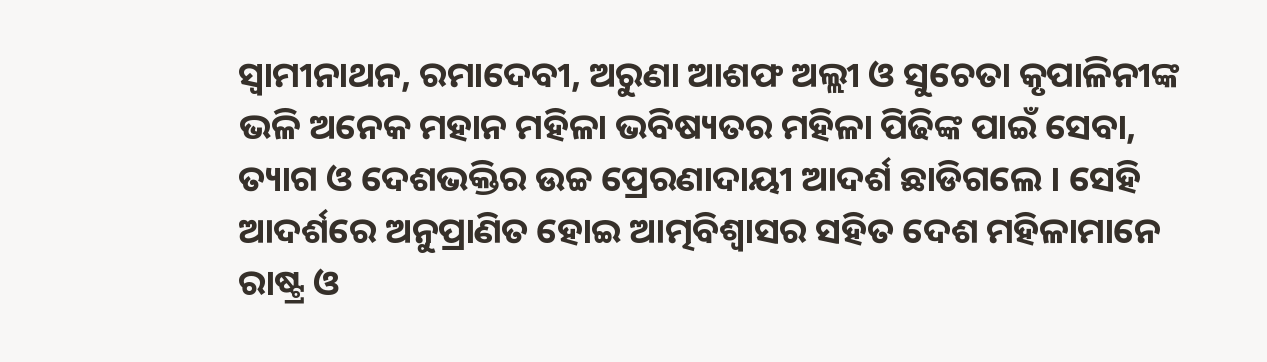ସ୍ୱାମୀନାଥନ, ରମାଦେବୀ, ଅରୁଣା ଆଶଫ ଅଲ୍ଲୀ ଓ ସୁଚେତା କୃପାଳିନୀଙ୍କ ଭଳି ଅନେକ ମହାନ ମହିଳା ଭବିଷ୍ୟତର ମହିଳା ପିଢିଙ୍କ ପାଇଁ ସେବା, ତ୍ୟାଗ ଓ ଦେଶଭକ୍ତିର ଉଚ୍ଚ ପ୍ରେରଣାଦାୟୀ ଆଦର୍ଶ ଛାଡିଗଲେ । ସେହି ଆଦର୍ଶରେ ଅନୁପ୍ରାଣିତ ହୋଇ ଆତ୍ମବିଶ୍ୱାସର ସହିତ ଦେଶ ମହିଳାମାନେ ରାଷ୍ଟ୍ର ଓ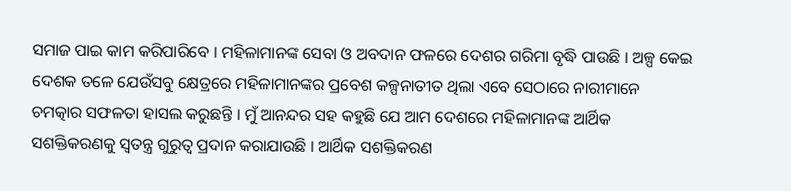ସମାଜ ପାଇ କାମ କରିପାରିବେ । ମହିଳାମାନଙ୍କ ସେବା ଓ ଅବଦାନ ଫଳରେ ଦେଶର ଗରିମା ବୃଦ୍ଧି ପାଉଛି । ଅଳ୍ପ କେଇ ଦେଶକ ତଳେ ଯେଉଁସବୁ କ୍ଷେତ୍ରରେ ମହିଳାମାନଙ୍କର ପ୍ରବେଶ କଳ୍ପନାତୀତ ଥିଲା ଏବେ ସେଠାରେ ନାରୀମାନେ ଚମତ୍କାର ସଫଳତା ହାସଲ କରୁଛନ୍ତି । ମୁଁ ଆନନ୍ଦର ସହ କହୁଛି ଯେ ଆମ ଦେଶରେ ମହିଳାମାନଙ୍କ ଆର୍ଥିକ ସଶକ୍ତିକରଣକୁ ସ୍ୱତନ୍ତ୍ର ଗୁରୁତ୍ୱ ପ୍ରଦାନ କରାଯାଉଛି । ଆର୍ଥିକ ସଶକ୍ତିକରଣ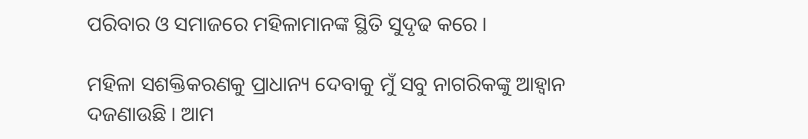ପରିବାର ଓ ସମାଜରେ ମହିଳାମାନଙ୍କ ସ୍ଥିତି ସୁଦୃଢ କରେ ।

ମହିଳା ସଶକ୍ତିକରଣକୁ ପ୍ରାଧାନ୍ୟ ଦେବାକୁ ମୁଁ ସବୁ ନାଗରିକଙ୍କୁ ଆହ୍ୱାନ ଦଜଣାଉଛି । ଆମ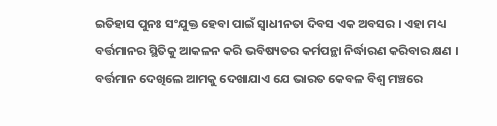ଇତିହାସ ପୁନଃ ସଂଯୁକ୍ତ ହେବା ପାଇଁ ସ୍ୱାଧୀନତା ଦିବସ ଏକ ଅବସର । ଏହା ମଧ୍ୟ ବର୍ତ୍ତମାନର ସ୍ଥିତିକୁ ଆକଳନ କରି ଭବିଷ୍ୟତର କର୍ମପନ୍ଥା ନିର୍ଦ୍ଧାରଣ କରିବାର କ୍ଷଣ । ବର୍ତ୍ତମାନ ଦେଖିଲେ ଆମକୁ ଦେଖାଯାଏ ଯେ ଭାରତ କେବଳ ବିଶ୍ୱ ମଞ୍ଚରେ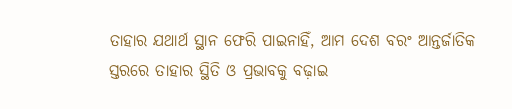ତାହାର ଯଥାର୍ଥ ସ୍ଥାନ ଫେରି ପାଇନାହିଁ, ଆମ ଦେଶ ବରଂ ଆନ୍ତର୍ଜାତିକ ସ୍ତରରେ ତାହାର ସ୍ଥିତି ଓ ପ୍ରଭାବକୁ ବଢ଼ାଇ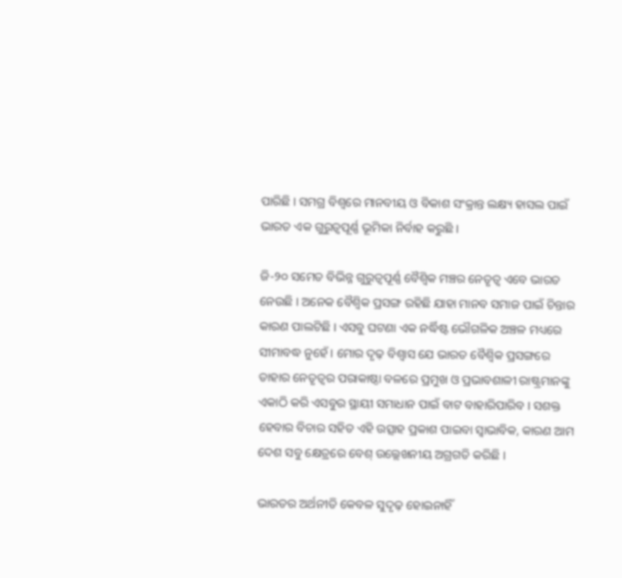ପାରିଛି । ସମଗ୍ର ବିଶ୍ୱରେ ମାନବୀୟ ଓ ବିକାଶ ସଂକ୍ରାନ୍ତ ଲକ୍ଷ୍ୟ ହାସଲ ପାଇଁ ଭାରତ ଏକ ଗୁରୁତ୍ୱପୂର୍ଣ୍ଣ ଭୂମିକା ନିର୍ବାହ କରୁଛି ।

ଜି-୨୦ ସମେତ ବିଭିନ୍ନ ଗୁରୁତ୍ୱପୂର୍ଣ୍ଣ ବୈଶ୍ୱିକ ମଞ୍ଚର ନେତୃତ୍ୱ ଏବେ ଭାରତ ନେଉଛି । ଅନେକ ବୈଶ୍ୱିକ ପ୍ରସଙ୍ଗ ରହିଛି ଯାହା ମାନବ ସମାଜ ପାଇଁ ଚିନ୍ତାର କାରଣ ପାଲଟିଛି । ଏସବୁ ଘଟଣା ଏକ ନର୍ଦ୍ଧିଷ୍ଟ ଭୌଗଳିକ ଅଞ୍ଚଳ ମଧ୍ୟରେ ସୀମାବଦ୍ଧ ନୁହେଁ । ମୋର ଦୃଢ଼ ବିଶ୍ୱାସ ଯେ ଭାରତ ବୈଶ୍ୱିକ ପ୍ରସଙ୍ଗରେ ତାହାର ନେତୃତ୍ୱର ପରାକାଷ୍ଠା ବଳରେ ପ୍ରମୁଖ ଓ ପ୍ରଭାବଶାଳୀ ରାଷ୍ଟ୍ରମାନଙ୍କୁ ଏକାଠି କରି ଏସବୁର ସ୍ଥାୟୀ ସମାଧାନ ପାଇଁ ବାଟ ବାହାରିପାରିବ । ସଶକ୍ତ ହେବାର ବିଚାର ସହିତ ଏହି ଉତ୍ସାହ ପ୍ରକାଶ ପାଇବା ସ୍ୱାଭାବିକ, କାରଣ ଆମ ଦେଶ ସବୁ କ୍ଷେତ୍ରରେ ବେଶ୍ ଉଲ୍ଲେଖନୀୟ ଅଗ୍ରଗତି କରିଛି ।

ଭାରତର ଅର୍ଥନୀତି କେବଳ ସୁଦୃଢ଼ ହୋଇନାହିଁ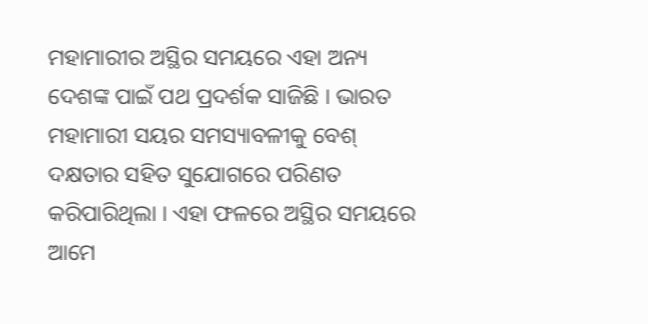ମହାମାରୀର ଅସ୍ଥିର ସମୟରେ ଏହା ଅନ୍ୟ ଦେଶଙ୍କ ପାଇଁ ପଥ ପ୍ରଦର୍ଶକ ସାଜିଛି । ଭାରତ ମହାମାରୀ ସୟର ସମସ୍ୟାବଳୀକୁ ବେଶ୍ ଦକ୍ଷତାର ସହିତ ସୁଯୋଗରେ ପରିଣତ କରିପାରିଥିଲା । ଏହା ଫଳରେ ଅସ୍ଥିର ସମୟରେ ଆମେ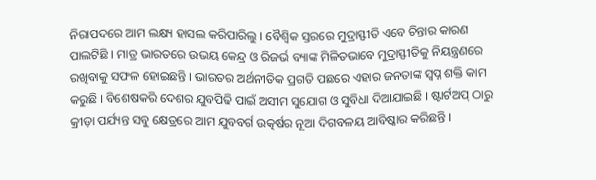ନିରାପଦରେ ଆମ ଲକ୍ଷ୍ୟ ହାସଲ କରିପାରିଲୁ । ବୈଶ୍ୱିକ ସ୍ତରରେ ମୁଦ୍ରାସ୍ଫୀତି ଏବେ ଚିନ୍ତାର କାରଣ ପାଲଟିଛି । ମାତ୍ର ଭାରତରେ ଉଭୟ କେନ୍ଦ୍ର ଓ ରିଜର୍ଭ ବ୍ୟାଙ୍କ ମିଳିତଭାବେ ମୁଦ୍ରାସ୍ଫୀତିକୁ ନିୟନ୍ତ୍ରଣରେ ରଖିବାକୁ ସଫଳ ହୋଇଛନ୍ତି । ଭାରତର ଅର୍ଥନୀତିକ ପ୍ରଗତି ପଛରେ ଏହାର ଜନତାଙ୍କ ସ୍ୱପ୍ନ ଶକ୍ତି କାମ କରୁଛି । ବିଶେଷକରି ଦେଶର ଯୁବପିଢି ପାଇଁ ଅସୀମ ସୁଯୋଗ ଓ ସୁବିଧା ଦିଆଯାଇଛି । ଷ୍ଟାର୍ଟଅପ୍ ଠାରୁ କ୍ରୀଡ଼ା ପର୍ଯ୍ୟନ୍ତ ସବୁ କ୍ଷେତ୍ରରେ ଆମ ଯୁବବର୍ଗ ଉତ୍କର୍ଷର ନୂଆ ଦିଗବଳୟ ଆବିଷ୍କାର କରିଛନ୍ତି ।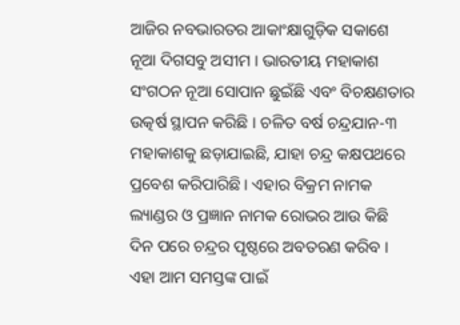ଆଜିର ନବଭାରତର ଆକାଂକ୍ଷାଗୁଡ଼ିକ ସକାଶେ ନୂଆ ଦିଗସବୁ ଅସୀମ । ଭାରତୀୟ ମହାକାଶ ସଂଗଠନ ନୂଆ ସୋପାନ ଛୁଇଁଛି ଏବଂ ବିଚକ୍ଷଣତାର ଉତ୍କର୍ଷ ସ୍ଥାପନ କରିଛି । ଚଳିତ ବର୍ଷ ଚନ୍ଦ୍ରଯାନ-୩ ମହାକାଶକୁ ଛଡ଼ାଯାଇଛି, ଯାହା ଚନ୍ଦ୍ର କକ୍ଷପଥରେ ପ୍ରବେଶ କରିପାରିଛି । ଏହାର ବିକ୍ରମ ନାମକ ଲ୍ୟାଣ୍ଡର ଓ ପ୍ରଜ୍ଞାନ ନାମକ ରୋଭର ଆଉ କିଛି ଦିନ ପରେ ଚନ୍ଦ୍ରର ପୃଷ୍ଠରେ ଅବତରଣ କରିବ । ଏହା ଆମ ସମସ୍ତଙ୍କ ପାଇଁ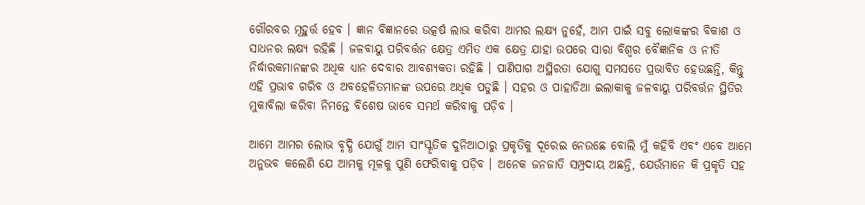ଗୌରବର ମୂହୁର୍ତ୍ତ ହେବ । ଜ୍ଞାନ ବିଜ୍ଞାନରେ ଉତ୍କର୍ଷ ଲାଭ କରିବା ଆମର ଲକ୍ଷ୍ୟ ନୁହେଁ, ଆମ ପାଇଁ ସବୁ ଲୋକଙ୍କର ବିକାଶ ଓ ସାଧନର ଲକ୍ଷ୍ୟ ରହିଛି । ଜଳବାୟୁ ପରିବର୍ତ୍ତନ କ୍ଷେତ୍ର ଏମିତ ଏକ କ୍ଷେତ୍ର ଯାହା ଉପରେ ସାରା ବିଶ୍ୱର ବୈଜ୍ଞାନିକ ଓ ନୀତି ନିର୍ଦ୍ଧାରକମାନଙ୍କର ଅଧିକ ଧ୍ୟାନ ଦେବାର ଆବଶ୍ୟକତା ରହିଛି । ପାଣିପାଗ ଅସ୍ଥିରତା ଯୋଗୁ ସମସତେ ପ୍ରଭାବିତ ହେଉଛନ୍ତି, କିନ୍ତୁ ଏହି ପ୍ରଭାବ ଗରିବ ଓ ଅବହେଳିତମାନଙ୍କ ଉପରେ ଅଧିକ ପଡୁଛି । ସହର ଓ ପାହାଡିଆ ଇଲାକାକୁ ଜଳବାୟୁ ପରିବର୍ତ୍ତନ ସ୍ଥିତିର ମୁକାବିଲା କରିବା ନିମନ୍ତେ ବିଶେଷ ଭାବେ ସମର୍ଥ କରିବାକୁ ପଡ଼ିବ ।

ଆମେ ଆମର ଲୋଭ ବୃଦ୍ଧି ଯୋଗୁଁ ଆମ ସାଂସ୍କୃତିକ ଦୁନିଆଠାରୁ ପ୍ରକୃତିକୁ ଦୂରେଇ ନେଉଛେ ବୋଲି ମୁଁ କହିବି ଏବଂ ଏବେ ଆମେ ଅନୁଭବ କଲେଣି ଯେ ଆମକୁ ମୂଳକୁ ପୁଣି ଫେରିବାକୁ ପଡ଼ିବ । ଅନେକ ଜନଜାତି ସମ୍ପ୍ରଦାୟ ଅଛନ୍ତି, ଯେଉଁମାନେ କି ପ୍ରକୃତି ସହ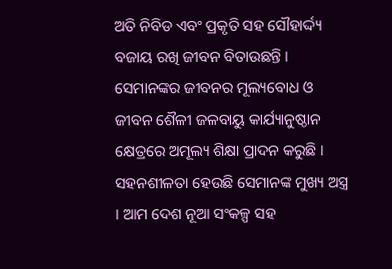ଅତି ନିବିଡ ଏବଂ ପ୍ରକୃତି ସହ ସୌହାର୍ଦ୍ଦ୍ୟ ବଜାୟ ରଖି ଜୀବନ ବିତାଉଛନ୍ତି । ସେମାନଙ୍କର ଜୀବନର ମୂଲ୍ୟବୋଧ ଓ ଜୀବନ ଶୈଳୀ ଜଳବାୟୁ କାର୍ଯ୍ୟାନୁଷ୍ଠାନ କ୍ଷେତ୍ରରେ ଅମୂଲ୍ୟ ଶିକ୍ଷା ପ୍ରାଦନ କରୁଛି । ସହନଶୀଳତା ହେଉଛି ସେମାନଙ୍କ ମୁଖ୍ୟ ଅସ୍ତ୍ର । ଆମ ଦେଶ ନୂଆ ସଂକଳ୍ପ ସହ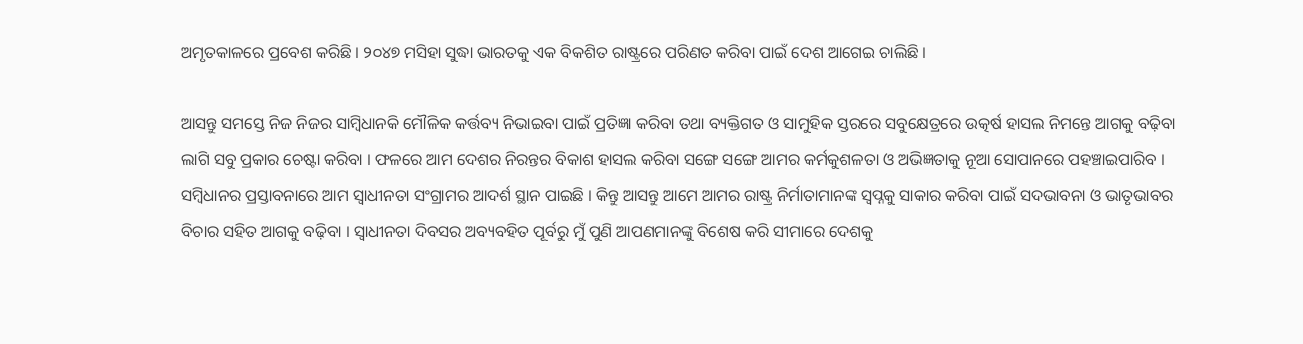ଅମୃତକାଳରେ ପ୍ରବେଶ କରିଛି । ୨୦୪୭ ମସିହା ସୁଦ୍ଧା ଭାରତକୁ ଏକ ବିକଶିତ ରାଷ୍ଟ୍ରରେ ପରିଣତ କରିବା ପାଇଁ ଦେଶ ଆଗେଇ ଚାଲିଛି ।

ଆସନ୍ତୁ ସମସ୍ତେ ନିଜ ନିଜର ସାମ୍ବିଧାନକି ମୌଳିକ କର୍ତ୍ତବ୍ୟ ନିଭାଇବା ପାଇଁ ପ୍ରତିଜ୍ଞା କରିବା ତଥା ବ୍ୟକ୍ତିଗତ ଓ ସାମୁହିକ ସ୍ତରରେ ସବୁକ୍ଷେତ୍ରରେ ଉତ୍କର୍ଷ ହାସଲ ନିମନ୍ତେ ଆଗକୁ ବଢ଼ିବା ଲାଗି ସବୁ ପ୍ରକାର ଚେଷ୍ଟା କରିବା । ଫଳରେ ଆମ ଦେଶର ନିରନ୍ତର ବିକାଶ ହାସଲ କରିବା ସଙ୍ଗେ ସଙ୍ଗେ ଆମର କର୍ମକୁଶଳତା ଓ ଅଭିଜ୍ଞତାକୁ ନୂଆ ସୋପାନରେ ପହଞ୍ଚାଇପାରିବ । ସମ୍ବିଧାନର ପ୍ରସ୍ତାବନାରେ ଆମ ସ୍ୱାଧୀନତା ସଂଗ୍ରାମର ଆଦର୍ଶ ସ୍ଥାନ ପାଇଛି । କିନ୍ତୁ ଆସନ୍ତୁ ଆମେ ଆମର ରାଷ୍ଟ୍ର ନିର୍ମାତାମାନଙ୍କ ସ୍ୱପ୍ନକୁ ସାକାର କରିବା ପାଇଁ ସଦଭାବନା ଓ ଭାତୃଭାବର ବିଚାର ସହିତ ଆଗକୁ ବଢ଼ିବା । ସ୍ୱାଧୀନତା ଦିବସର ଅବ୍ୟବହିତ ପୂର୍ବରୁ ମୁଁ ପୁଣି ଆପଣମାନଙ୍କୁ ବିଶେଷ କରି ସୀମାରେ ଦେଶକୁ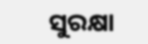ସୁରକ୍ଷା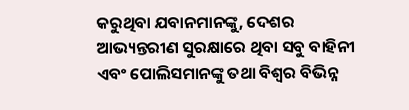କରୁଥିବା ଯବାନମାନଙ୍କୁ, ଦେଶର ଆଭ୍ୟନ୍ତରୀଣ ସୁରକ୍ଷାରେ ଥିବା ସବୁ ବାହିନୀ ଏବଂ ପୋଲିସମାନଙ୍କୁ ତଥା ବିଶ୍ୱର ବିଭିନ୍ନ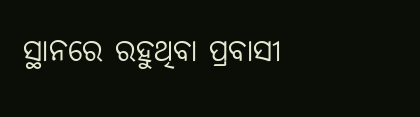ସ୍ଥାନରେ ରହୁଥିବା ପ୍ରବାସୀ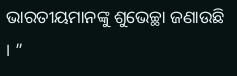ଭାରତୀୟମାନଙ୍କୁ ଶୁଭେଚ୍ଛା ଜଣାଉଛି । ”